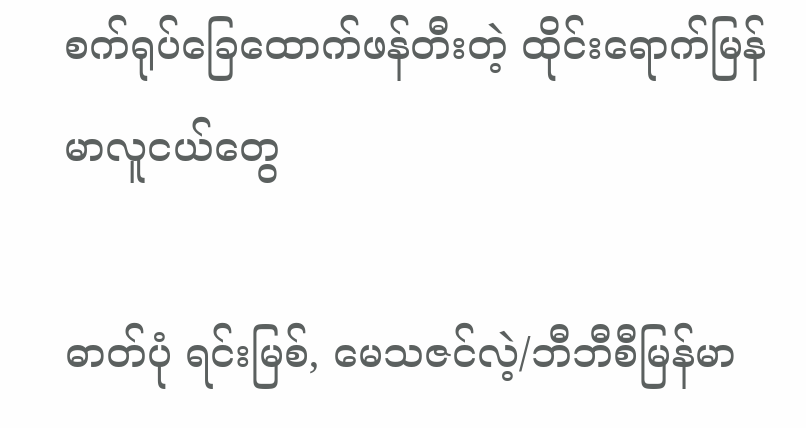စက်ရုပ်ခြေထောက်ဖန်တီးတဲ့ ထိုင်းရောက်မြန်မာလူငယ်တွေ

ဓာတ်ပုံ ရင်းမြစ်, မေသဇင်လဲ့/ဘီဘီစီမြန်မာ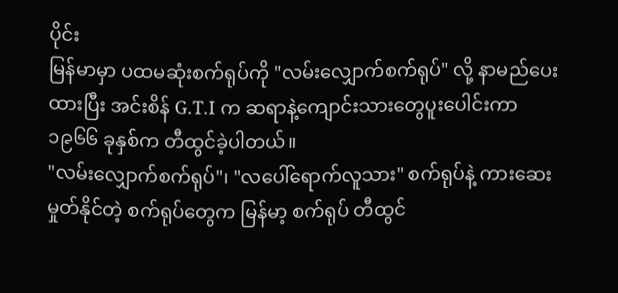ပိုင်း
မြန်မာမှာ ပထမဆုံးစက်ရုပ်ကို "လမ်းလျှောက်စက်ရုပ်" လို့ နာမည်ပေးထားပြီး အင်းစိန် G.T.I က ဆရာနဲ့ကျောင်းသားတွေပူးပေါင်းကာ ၁၉၆၆ ခုနှစ်က တီထွင်ခဲ့ပါတယ်။
"လမ်းလျှောက်စက်ရုပ်"၊ "လပေါ်ရောက်လူသား" စက်ရုပ်နဲ့ ကားဆေးမှုတ်နိုင်တဲ့ စက်ရုပ်တွေက မြန်မာ့ စက်ရုပ် တီထွင်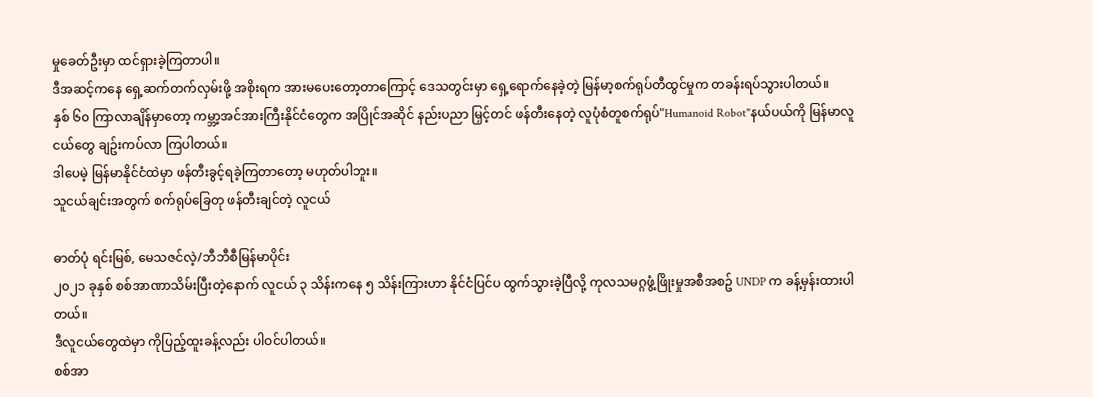မှုခေတ်ဦးမှာ ထင်ရှားခဲ့ကြတာပါ။
ဒီအဆင့်ကနေ ရှေ့ဆက်တက်လှမ်းဖို့ အစိုးရက အားမပေးတော့တာကြောင့် ဒေသတွင်းမှာ ရှေ့ရောက်နေခဲ့တဲ့ မြန်မာ့စက်ရုပ်တီထွင်မှုက တခန်းရပ်သွားပါတယ်။
နှစ် ၆၀ ကြာလာချိန်မှာတော့ ကမ္ဘာ့အင်အားကြီးနိုင်ငံတွေက အပြိုင်အဆိုင် နည်းပညာ မြှင့်တင် ဖန်တီးနေတဲ့ လူပုံစံတူစက်ရုပ်"Humanoid Robot"နယ်ပယ်ကို မြန်မာလူငယ်တွေ ချဥ်းကပ်လာ ကြပါတယ်။
ဒါပေမဲ့ မြန်မာနိုင်ငံထဲမှာ ဖန်တီးခွင့်ရခဲ့ကြတာတော့ မဟုတ်ပါဘူး။
သူငယ်ချင်းအတွက် စက်ရုပ်ခြေတု ဖန်တီးချင်တဲ့ လူငယ်

ဓာတ်ပုံ ရင်းမြစ်, မေသဇင်လဲ့/ဘီဘီစီမြန်မာပိုင်း
၂၀၂၁ ခုနှစ် စစ်အာဏာသိမ်းပြီးတဲ့နောက် လူငယ် ၃ သိန်းကနေ ၅ သိန်းကြားဟာ နိုင်ငံပြင်ပ ထွက်သွားခဲ့ပြီလို့ ကုလသမဂ္ဂဖွံ့ဖြိုးမှုအစီအစဥ် UNDP က ခန့်မှန်းထားပါတယ်။
ဒီလူငယ်တွေထဲမှာ ကိုပြည့်ထူးခန့်လည်း ပါဝင်ပါတယ်။
စစ်အာ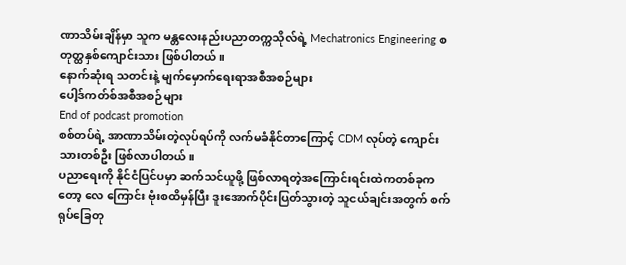ဏာသိမ်းချိန်မှာ သူက မန္တလေးနည်းပညာတက္ကသိုလ်ရဲ့ Mechatronics Engineering စတုတ္ထနှစ်ကျောင်းသား ဖြစ်ပါတယ်။
နောက်ဆုံးရ သတင်းနဲ့ မျက်မှောက်ရေးရာအစီအစဉ်များ
ပေါ့ဒ်ကတ်စ်အစီအစဉ်များ
End of podcast promotion
စစ်တပ်ရဲ့ အာဏာသိမ်းတဲ့လုပ်ရပ်ကို လက်မခံနိုင်တာကြောင့် CDM လုပ်တဲ့ ကျောင်းသားတစ်ဦး ဖြစ်လာပါတယ်။
ပညာရေးကို နိုင်ငံပြင်ပမှာ ဆက်သင်ယူဖို့ ဖြစ်လာရတဲ့အကြောင်းရင်းထဲကတစ်ခုကတော့ လေ ကြောင်း ဗုံးစထိမှန်ပြီး ဒူးအောက်ပိုင်းပြတ်သွားတဲ့ သူငယ်ချင်းအတွက် စက်ရုပ်ခြေတု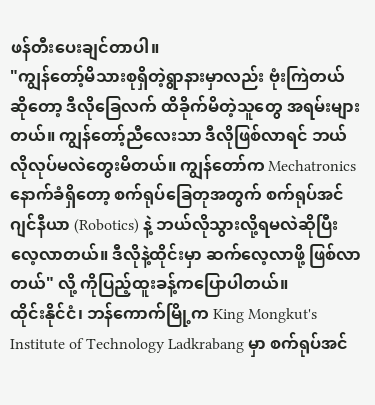ဖန်တီးပေးချင်တာပါ။
"ကျွန်တော့်မိသားစုရှိတဲ့ရွာနားမှာလည်း ဗုံးကြဲတယ်ဆိုတော့ ဒီလိုခြေလက် ထိခိုက်မိတဲ့သူတွေ အရမ်းများတယ်။ ကျွန်တော့်ညီလေးသာ ဒီလိုဖြစ်လာရင် ဘယ်လိုလုပ်မလဲတွေးမိတယ်။ ကျွန်တော်က Mechatronics နောက်ခံရှိတော့ စက်ရုပ်ခြေတုအတွက် စက်ရုပ်အင်ဂျင်နီယာ (Robotics) နဲ့ ဘယ်လိုသွားလို့ရမလဲဆိုပြီး လေ့လာတယ်။ ဒီလိုနဲ့ထိုင်းမှာ ဆက်လေ့လာဖို့ ဖြစ်လာတယ်" လို့ ကိုပြည့်ထူးခန့်ကပြောပါတယ်။
ထိုင်းနိုင်ငံ၊ ဘန်ကောက်မြို့က King Mongkut's Institute of Technology Ladkrabang မှာ စက်ရုပ်အင်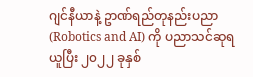ဂျင်နီယာနဲ့ ဥာဏ်ရည်တုနည်းပညာ(Robotics and AI) ကို ပညာသင်ဆုရယူပြီး ၂၀၂၂ ခုနှစ်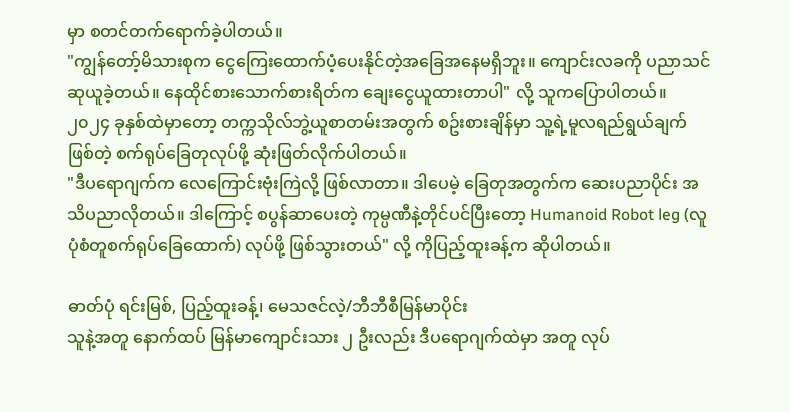မှာ စတင်တက်ရောက်ခဲ့ပါတယ်။
"ကျွန်တော့်မိသားစုက ငွေကြေးထောက်ပံ့ပေးနိုင်တဲ့အခြေအနေမရှိဘူး။ ကျောင်းလခကို ပညာသင်ဆုယူခဲ့တယ်။ နေထိုင်စားသောက်စားရိတ်က ချေးငွေယူထားတာပါ" လို့ သူကပြောပါတယ်။
၂၀၂၄ ခုနှစ်ထဲမှာတော့ တက္ကသိုလ်ဘွဲ့ယူစာတမ်းအတွက် စဥ်းစားချိန်မှာ သူ့ရဲ့မူလရည်ရွယ်ချက်ဖြစ်တဲ့ စက်ရုပ်ခြေတုလုပ်ဖို့ ဆုံးဖြတ်လိုက်ပါတယ်။
"ဒီပရောဂျက်က လေကြောင်းဗုံးကြဲလို့ ဖြစ်လာတာ။ ဒါပေမဲ့ ခြေတုအတွက်က ဆေးပညာပိုင်း အသိပညာလိုတယ်။ ဒါကြောင့် စပွန်ဆာပေးတဲ့ ကုမ္ပဏီနဲ့တိုင်ပင်ပြီးတော့ Humanoid Robot leg (လူပုံစံတူစက်ရုပ်ခြေထောက်) လုပ်ဖို့ ဖြစ်သွားတယ်" လို့ ကိုပြည့်ထူးခန့်က ဆိုပါတယ်။

ဓာတ်ပုံ ရင်းမြစ်, ပြည့်ထူးခန့်၊ မေသဇင်လဲ့/ဘီဘီစီမြန်မာပိုင်း
သူနဲ့အတူ နောက်ထပ် မြန်မာကျောင်းသား ၂ ဦးလည်း ဒီပရောဂျက်ထဲမှာ အတူ လုပ်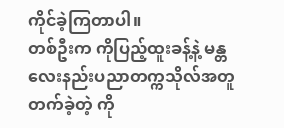ကိုင်ခဲ့ကြတာပါ။
တစ်ဦးက ကိုပြည့်ထူးခန့်နဲ့ မန္တလေးနည်းပညာတက္ကသိုလ်အတူတက်ခဲ့တဲ့ ကို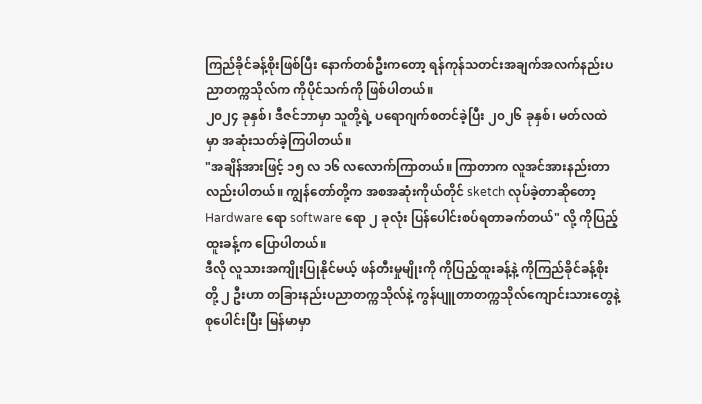ကြည်ခိုင်ခန့်စိုးဖြစ်ပြီး နောက်တစ်ဦးကတော့ ရန်ကုန်သတင်းအချက်အလက်နည်းပညာတက္ကသိုလ်က ကိုပိုင်သက်ကို ဖြစ်ပါတယ်။
၂၀၂၄ ခုနှစ်၊ ဒီဇင်ဘာမှာ သူတို့ရဲ့ ပရောဂျက်စတင်ခဲ့ပြီး ၂၀၂၆ ခုနှစ်၊ မတ်လထဲမှာ အဆုံးသတ်ခဲ့ကြပါတယ်။
"အချိန်အားဖြင့် ၁၅ လ ၁၆ လလောက်ကြာတယ်။ ကြာတာက လူအင်အားနည်းတာလည်းပါတယ်။ ကျွန်တော်တို့က အစအဆုံးကိုယ်တိုင် sketch လုပ်ခဲ့တာဆိုတော့ Hardware ရော software ရော ၂ ခုလုံး ပြန်ပေါင်းစပ်ရတာခက်တယ်" လို့ ကိုပြည့်ထူးခန့်က ပြောပါတယ်။
ဒီလို လူသားအကျိုးပြုနိုင်မယ့် ဖန်တီးမှုမျိုးကို ကိုပြည့်ထူးခန့်နဲ့ ကိုကြည်ခိုင်ခန့်စိုးတို့ ၂ ဦးဟာ တခြားနည်းပညာတက္ကသိုလ်နဲ့ ကွန်ပျူတာတက္ကသိုလ်ကျောင်းသားတွေနဲ့ စုပေါင်းပြီး မြန်မာမှာ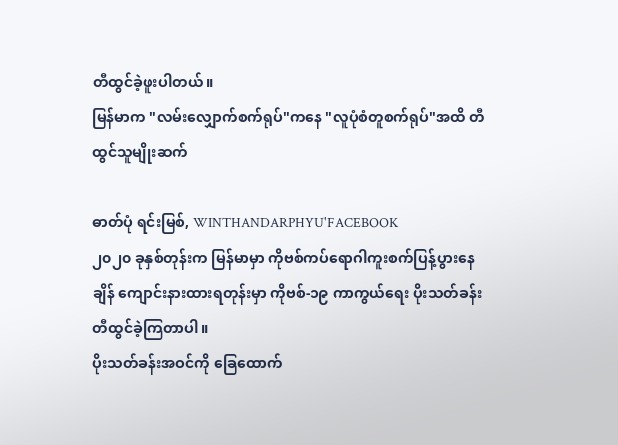တီထွင်ခဲ့ဖူးပါတယ်။
မြန်မာက "လမ်းလျှောက်စက်ရုပ်"ကနေ "လူပုံစံတူစက်ရုပ်"အထိ တီထွင်သူမျိုးဆက်

ဓာတ်ပုံ ရင်းမြစ်, WINTHANDARPHYU'FACEBOOK
၂၀၂၀ ခုနှစ်တုန်းက မြန်မာမှာ ကိုဗစ်ကပ်ရောဂါကူးစက်ပြန့်ပွားနေချိန် ကျောင်းနားထားရတုန်းမှာ ကိုဗစ်-၁၉ ကာကွယ်ရေး ပိုးသတ်ခန်း တီထွင်ခဲ့ကြတာပါ။
ပိုးသတ်ခန်းအဝင်ကို ခြေထောက်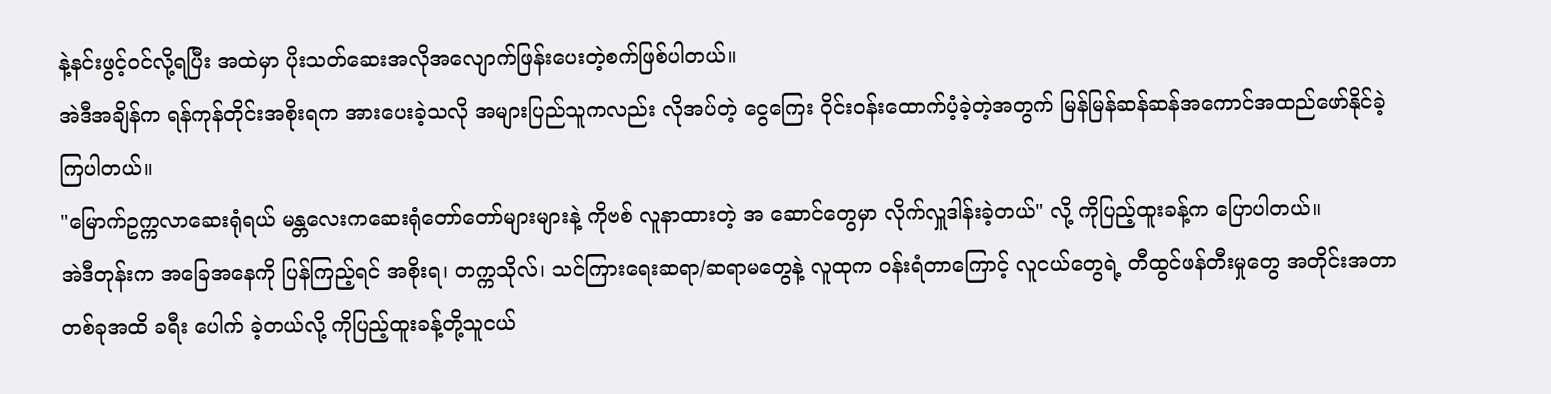နဲ့နင်းဖွင့်ဝင်လို့ရပြီး အထဲမှာ ပိုးသတ်ဆေးအလိုအလျောက်ဖြန်းပေးတဲ့စက်ဖြစ်ပါတယ်။
အဲဒီအချိန်က ရန်ကုန်တိုင်းအစိုးရက အားပေးခဲ့သလို အများပြည်သူကလည်း လိုအပ်တဲ့ ငွေကြေး ဝိုင်းဝန်းထောက်ပံ့ခဲ့တဲ့အတွက် မြန်မြန်ဆန်ဆန်အကောင်အထည်ဖော်နိုင်ခဲ့ကြပါတယ်။
"မြောက်ဥက္ကလာဆေးရုံရယ် မန္တလေးကဆေးရုံတော်တော်များများနဲ့ ကိုဗစ် လူနာထားတဲ့ အ ဆောင်တွေမှာ လိုက်လှူဒါန်းခဲ့တယ်" လို့ ကိုပြည့်ထူးခန့်က ပြောပါတယ်။
အဲဒီတုန်းက အခြေအနေကို ပြန်ကြည့်ရင် အစိုးရ၊ တက္ကသိုလ်၊ သင်ကြားရေးဆရာ/ဆရာမတွေနဲ့ လူထုက ဝန်းရံတာကြောင့် လူငယ်တွေရဲ့ တီထွင်ဖန်တီးမှုတွေ အတိုင်းအတာတစ်ခုအထိ ခရီး ပေါက် ခဲ့တယ်လို့ ကိုပြည့်ထူးခန့်တို့သူငယ်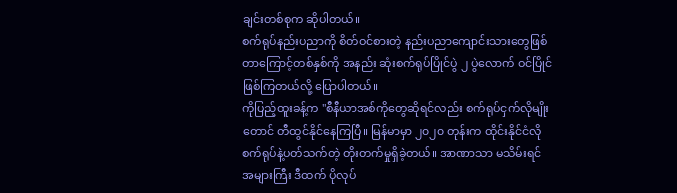ချင်းတစ်စုက ဆိုပါတယ်။
စက်ရုပ်နည်းပညာကို စိတ်ဝင်စားတဲ့ နည်းပညာကျောင်းသားတွေဖြစ်တာကြောင့်တစ်နှစ်ကို အနည်း ဆုံးစက်ရုပ်ပြိုင်ပွဲ ၂ ပွဲလောက် ဝင်ပြိုင်ဖြစ်ကြတယ်လို့ ပြောပါတယ်။
ကိုပြည့်ထူးခန့်က "စီနီယာအစ်ကိုတွေဆိုရင်လည်း စက်ရုပ်ငှက်လိုမျိုးတောင် တီထွင်နိုင်နေကြပြီ။ မြန်မာမှာ ၂၀၂၀ တုန်းက ထိုင်းနိုင်ငံလို စက်ရုပ်နဲ့ပတ်သက်တဲ့ တိုးတက်မှုရှိခဲ့တယ်။ အာဏာသာ မသိမ်းရင် အများကြီး ဒီထက် ပိုလုပ်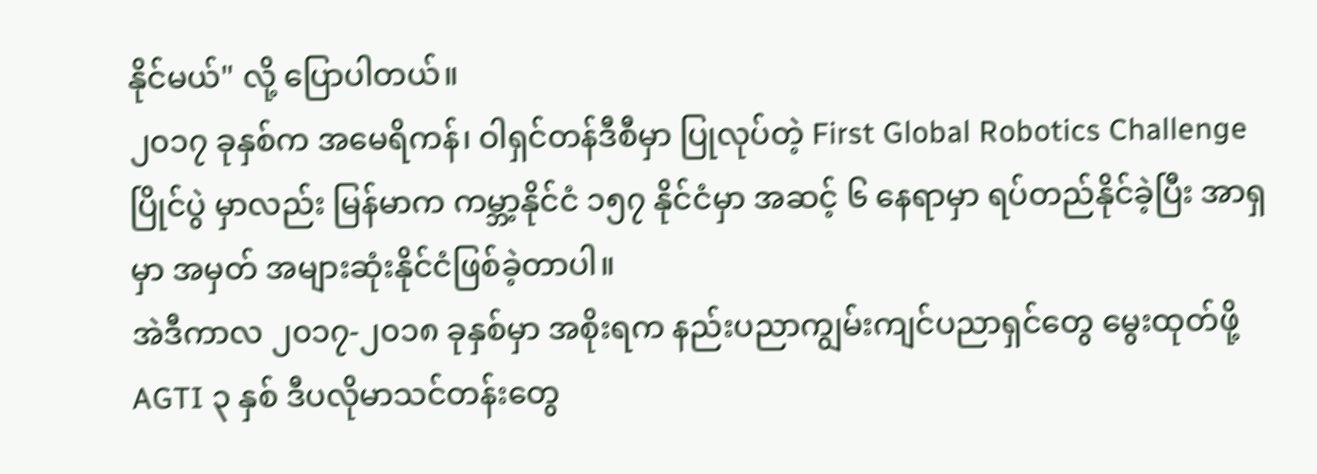နိုင်မယ်" လို့ ပြောပါတယ်။
၂၀၁၇ ခုနှစ်က အမေရိကန်၊ ဝါရှင်တန်ဒီစီမှာ ပြုလုပ်တဲ့ First Global Robotics Challenge ပြိုင်ပွဲ မှာလည်း မြန်မာက ကမ္ဘာ့နိုင်ငံ ၁၅၇ နိုင်ငံမှာ အဆင့် ၆ နေရာမှာ ရပ်တည်နိုင်ခဲ့ပြီး အာရှမှာ အမှတ် အများဆုံးနိုင်ငံဖြစ်ခဲ့တာပါ။
အဲဒီကာလ ၂၀၁၇-၂၀၁၈ ခုနှစ်မှာ အစိုးရက နည်းပညာကျွမ်းကျင်ပညာရှင်တွေ မွေးထုတ်ဖို့ AGTI ၃ နှစ် ဒီပလိုမာသင်တန်းတွေ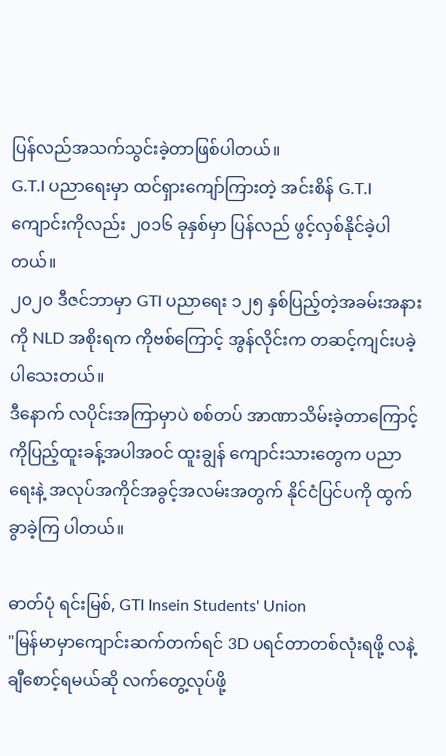ပြန်လည်အသက်သွင်းခဲ့တာဖြစ်ပါတယ်။
G.T.I ပညာရေးမှာ ထင်ရှားကျော်ကြားတဲ့ အင်းစိန် G.T.I ကျောင်းကိုလည်း ၂၀၁၆ ခုနှစ်မှာ ပြန်လည် ဖွင့်လှစ်နိုင်ခဲ့ပါတယ်။
၂၀၂၀ ဒီဇင်ဘာမှာ GTI ပညာရေး ၁၂၅ နှစ်ပြည့်တဲ့အခမ်းအနားကို NLD အစိုးရက ကိုဗစ်ကြောင့် အွန်လိုင်းက တဆင့်ကျင်းပခဲ့ပါသေးတယ်။
ဒီနောက် လပိုင်းအကြာမှာပဲ စစ်တပ် အာဏာသိမ်းခဲ့တာကြောင့် ကိုပြည့်ထူးခန့်အပါအဝင် ထူးချွန် ကျောင်းသားတွေက ပညာရေးနဲ့ အလုပ်အကိုင်အခွင့်အလမ်းအတွက် နိုင်ငံပြင်ပကို ထွက်ခွာခဲ့ကြ ပါတယ်။

ဓာတ်ပုံ ရင်းမြစ်, GTI Insein Students' Union
"မြန်မာမှာကျောင်းဆက်တက်ရင် 3D ပရင်တာတစ်လုံးရဖို့ လနဲ့ချီစောင့်ရမယ်ဆို လက်တွေ့လုပ်ဖို့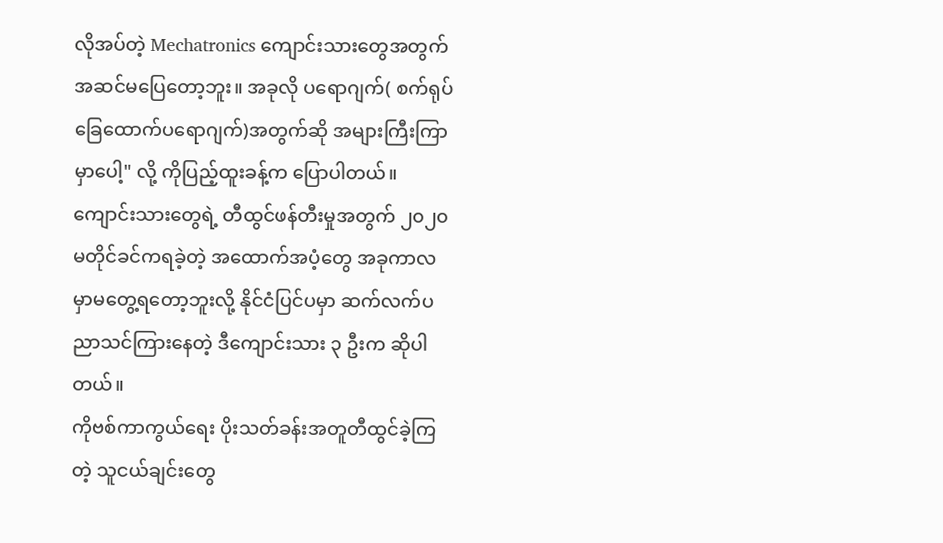လိုအပ်တဲ့ Mechatronics ကျောင်းသားတွေအတွက်အဆင်မပြေတော့ဘူး။ အခုလို ပရောဂျက်( စက်ရုပ်ခြေထောက်ပရောဂျက်)အတွက်ဆို အများကြီးကြာမှာပေါ့" လို့ ကိုပြည့်ထူးခန့်က ပြောပါတယ်။
ကျောင်းသားတွေရဲ့ တီထွင်ဖန်တီးမှုအတွက် ၂၀၂၀ မတိုင်ခင်ကရခဲ့တဲ့ အထောက်အပံ့တွေ အခုကာလမှာမတွေ့ရတော့ဘူးလို့ နိုင်ငံပြင်ပမှာ ဆက်လက်ပညာသင်ကြားနေတဲ့ ဒီကျောင်းသား ၃ ဦးက ဆိုပါတယ်။
ကိုဗစ်ကာကွယ်ရေး ပိုးသတ်ခန်းအတူတီထွင်ခဲ့ကြတဲ့ သူငယ်ချင်းတွေ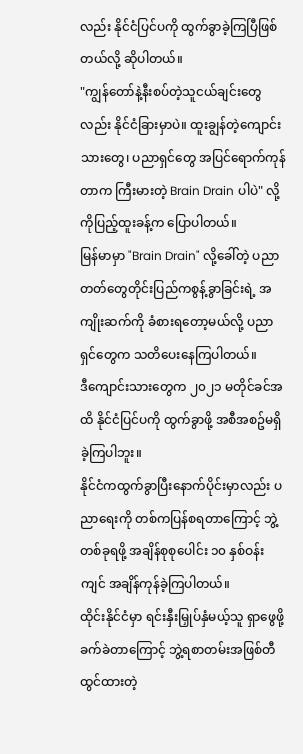လည်း နိုင်ငံပြင်ပကို ထွက်ခွာခဲ့ကြပြီဖြစ်တယ်လို့ ဆိုပါတယ်။
"ကျွန်တော်နဲ့နီးစပ်တဲ့သူငယ်ချင်းတွေလည်း နိုင်ငံခြားမှာပဲ။ ထူးချွန်တဲ့ကျောင်းသားတွေ၊ ပညာရှင်တွေ အပြင်ရောက်ကုန်တာက ကြီးမားတဲ့ Brain Drain ပါပဲ" လို့ ကိုပြည့်ထူးခန့်က ပြောပါတယ်။
မြန်မာမှာ "Brain Drain" လို့ခေါ်တဲ့ ပညာတတ်တွေတိုင်းပြည်ကစွန့်ခွာခြင်းရဲ့ အကျိုးဆက်ကို ခံစားရတော့မယ်လို့ ပညာရှင်တွေက သတိပေးနေကြပါတယ်။
ဒီကျောင်းသားတွေက ၂၀၂၁ မတိုင်ခင်အထိ နိုင်ငံပြင်ပကို ထွက်ခွာဖို့ အစီအစဥ်မရှိခဲ့ကြပါဘူး။
နိုင်ငံကထွက်ခွာပြီးနောက်ပိုင်းမှာလည်း ပညာရေးကို တစ်ကပြန်စရတာကြောင့် ဘွဲ့တစ်ခုရဖို့ အချိန်စုစုပေါင်း ၁၀ နှစ်ဝန်းကျင် အချိန်ကုန်ခဲ့ကြပါတယ်။
ထိုင်းနိုင်ငံမှာ ရင်းနှီးမြှုပ်နှံမယ့်သူ ရှာဖွေဖို့ခက်ခဲတာကြောင့် ဘွဲ့ရစာတမ်းအဖြစ်တီထွင်ထားတဲ့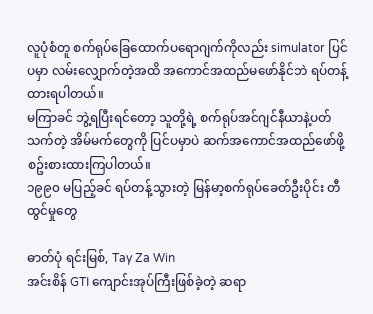လူပုံစံတူ စက်ရုပ်ခြေထောက်ပရောဂျက်ကိုလည်း simulator ပြင်ပမှာ လမ်းလျှောက်တဲ့အထိ အကောင်အထည်မဖော်နိုင်ဘဲ ရပ်တန့်ထားရပါတယ်။
မကြာခင် ဘွဲ့ရပြီးရင်တော့ သူတို့ရဲ့ စက်ရုပ်အင်ဂျင်နီယာနဲ့ပတ်သက်တဲ့ အိမ်မက်တွေကို ပြင်ပမှာပဲ ဆက်အကောင်အထည်ဖော်ဖို့ စဥ်းစားထားကြပါတယ်။
၁၉၉၀ မပြည့်ခင် ရပ်တန့်သွားတဲ့ မြန်မာ့စက်ရုပ်ခေတ်ဦးပိုင်း တီထွင်မှုတွေ

ဓာတ်ပုံ ရင်းမြစ်, Tay Za Win
အင်းစိန် GTI ကျောင်းအုပ်ကြီးဖြစ်ခဲ့တဲ့ ဆရာ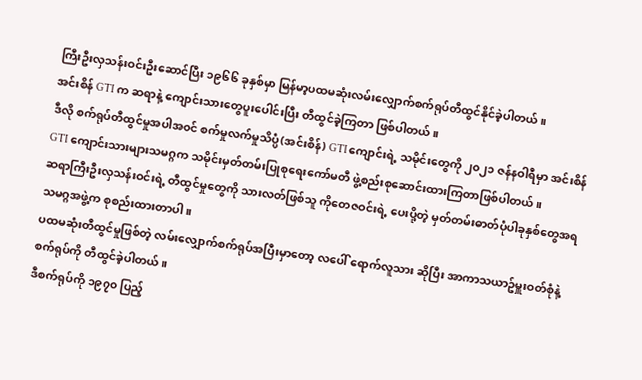ကြီးဦးလှသန်းဝင်းဦးဆောင်ပြီး ၁၉၆၆ ခုနှစ်မှာ မြန်မာ့ပထမဆုံးလမ်းလျှောက်စက်ရုပ်တီထွင်နိုင်ခဲ့ပါတယ်။
အင်းစိန် GTI က ဆရာနဲ့ ကျောင်းသားတွေပူးပေါင်းပြီး တီထွင်ခဲ့ကြတာ ဖြစ်ပါတယ်။
ဒီလို စက်ရုပ်တီထွင်မှုအပါအ၀င် စက်မှုလက်မှုသိပ္ပံ(အင်းစိန်) GTI ကျောင်းရဲ့ သမိုင်းတွေကို ၂၀၂၁ ဇန်နဝါရီမှာ အင်းစိန် GTI ကျောင်းသားများသမဂ္ဂက သမိုင်းမှတ်တမ်းပြုစုရေးကော်မတီ ဖွဲ့စည်းစုဆောင်းထားကြတာဖြစ်ပါတယ်။
ဆရာကြီးဦးလှသန်းဝင်းရဲ့ တီထွင်မှုတွေကို သားလတ်ဖြစ်သူ ကိုတေဇဝင်းရဲ့ ပေးပို့တဲ့ မှတ်တမ်းဓာတ်ပုံပါခုနှစ်တွေအရ သမဂ္ဂအဖွဲ့က စုစည်းထားတာပါ။
ပထမဆုံးတီထွင်မှုဖြစ်တဲ့ လမ်းလျှောက်စက်ရုပ်အပြီးမှာတော့ လပေါ် ရောက်လူသား ဆိုပြီး အာကာသယာဥ်မှူးဝတ်စုံနဲ့ စက်ရုပ်ကို တီထွင်ခဲ့ပါတယ်။
ဒီစက်ရုပ်ကို ၁၉၇၀ ပြည့်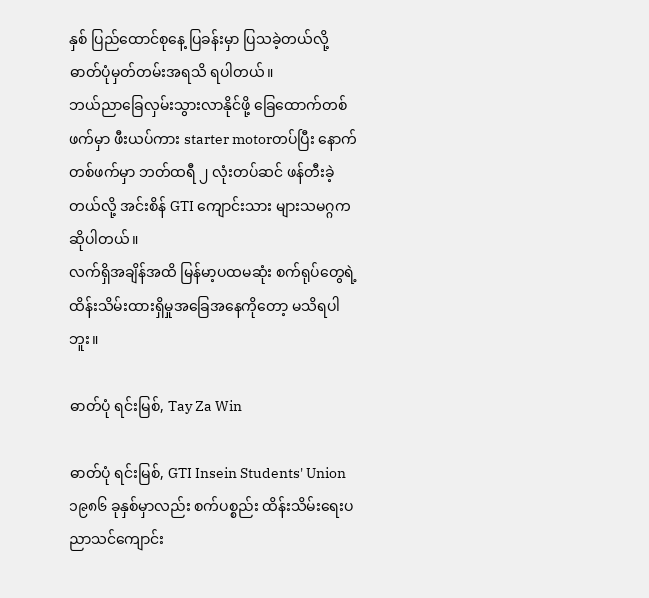နှစ် ပြည်ထောင်စုနေ့ ပြခန်းမှာ ပြသခဲ့တယ်လို့ ဓာတ်ပုံမှတ်တမ်းအရသိ ရပါတယ်။
ဘယ်ညာခြေလှမ်းသွားလာနိုင်ဖို့ ခြေထောက်တစ်ဖက်မှာ ဖီးယပ်ကား starter motorတပ်ပြီး နောက်တစ်ဖက်မှာ ဘတ်ထရီ ၂ လုံးတပ်ဆင် ဖန်တီးခဲ့တယ်လို့ အင်းစိန် GTI ကျောင်းသား များသမဂ္ဂက ဆိုပါတယ်။
လက်ရှိအချိန်အထိ မြန်မာ့ပထမဆုံး စက်ရုပ်တွေရဲ့ ထိန်းသိမ်းထားရှိမှုအခြေအနေကိုတော့ မသိရပါဘူး။

ဓာတ်ပုံ ရင်းမြစ်, Tay Za Win

ဓာတ်ပုံ ရင်းမြစ်, GTI Insein Students' Union
၁၉၈၆ ခုနှစ်မှာလည်း စက်ပစ္စည်း ထိန်းသိမ်းရေးပညာသင်ကျောင်း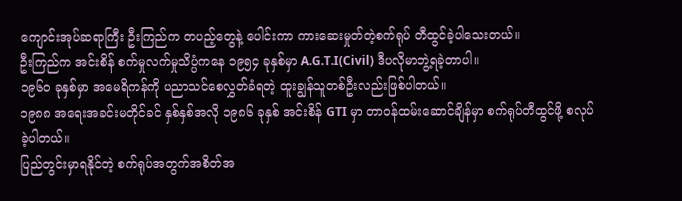ကျောင်းအုပ်ဆရာကြီး ဦးကြည်က တပည့်တွေနဲ့ ပေါင်းကာ ကားဆေးမှုတ်တဲ့စက်ရုပ် တီထွင်ခဲ့ပါသေးတယ်။
ဦးကြည်က အင်းစိန် စက်မှုလက်မှုသိပ္ပံကနေ ၁၉၅၄ ခုနှစ်မှာ A.G.T.I(Civil) ဒီပလိုမာဘွဲ့ရခဲ့တာပါ။
၁၉၆၀ ခုနှစ်မှာ အမေရိကန်ကို ပညာသင်စေလွှတ်ခံရတဲ့ ထူးချွန်သူတစ်ဦးလည်းဖြစ်ပါတယ်။
၁၉၈၈ အရေးအခင်းမတိုင်ခင် နှစ်နှစ်အလို ၁၉၈၆ ခုနှစ် အင်းစိန် GTI မှာ တာဝန်ထမ်းဆောင်ချိန်မှာ စက်ရုပ်တီထွင်ဖို့ စလုပ်ခဲ့ပါတယ်။
ပြည်တွင်းမှာရနိုင်တဲ့ စက်ရုပ်အတွက်အစိတ်အ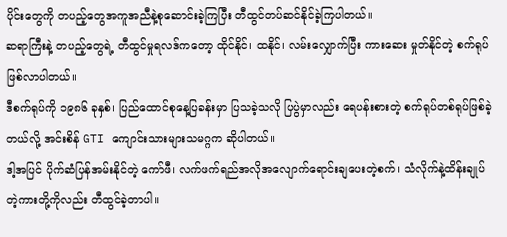ပိုင်းတွေကို တပည့်တွေအကူအညီနဲ့စုဆောင်းခဲ့ကြပြီး တီထွင်တပ်ဆင်နိုင်ခဲ့ကြပါတယ်။
ဆရာကြီးနဲ့ တပည့်တွေရဲ့ တီထွင်မှုရလဒ်ကတော့ ထိုင်နိုင်၊ ထနိုင်၊ လမ်းလျှောက်ပြီး ကားဆေး မှုတ်နိုင်တဲ့ စက်ရုပ်ဖြစ်လာပါတယ်။
ဒီစက်ရုပ်ကို ၁၉၈၆ ခုနှစ်၊ ပြည်ထောင်စုနေ့ပြခန်းမှာ ပြသခဲ့သလို ပြပွဲမှာလည်း ရေပန်းစားတဲ့ စက်ရုပ်တစ်ရုပ်ဖြစ်ခဲ့တယ်လို့ အင်းစိန် GTI ကျောင်းသားများသမဂ္ဂက ဆိုပါတယ်။
ဒါ့အပြင် ပိုက်ဆံပြန်အမ်းနိုင်တဲ့ ကော်ဖီ၊ လက်ဖက်ရည်အလိုအလျောက်ရောင်းချပေးတဲ့စက်၊ သံလိုက်နဲ့ထိန်းချုပ်တဲ့ကားတို့ကိုလည်း တီထွင်ခဲ့တာပါ။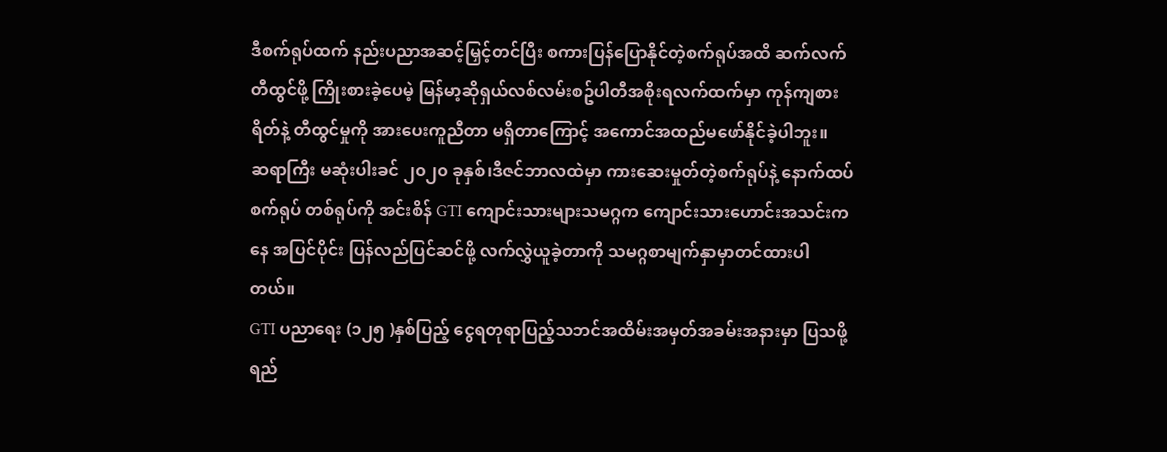ဒီစက်ရုပ်ထက် နည်းပညာအဆင့်မြှင့်တင်ပြီး စကားပြန်ပြောနိုင်တဲ့စက်ရုပ်အထိ ဆက်လက်တီထွင်ဖို့ ကြိုးစားခဲ့ပေမဲ့ မြန်မာ့ဆိုရှယ်လစ်လမ်းစဥ်ပါတီအစိုးရလက်ထက်မှာ ကုန်ကျစားရိတ်နဲ့ တီထွင်မှုကို အားပေးကူညီတာ မရှိတာကြောင့် အကောင်အထည်မဖော်နိုင်ခဲ့ပါဘူး။
ဆရာကြီး မဆုံးပါးခင် ၂၀၂၀ ခုနှစ်၊ဒီဇင်ဘာလထဲမှာ ကားဆေးမှုတ်တဲ့စက်ရုပ်နဲ့ နောက်ထပ် စက်ရုပ် တစ်ရုပ်ကို အင်းစိန် GTI ကျောင်းသားများသမဂ္ဂက ကျောင်းသားဟောင်းအသင်းကနေ အပြင်ပိုင်း ပြန်လည်ပြင်ဆင်ဖို့ လက်လွှဲယူခဲ့တာကို သမဂ္ဂစာမျက်နှာမှာတင်ထားပါတယ်။
GTI ပညာရေး (၁၂၅ )နှစ်ပြည့် ငွေရတုရာပြည့်သဘင်အထိမ်းအမှတ်အခမ်းအနားမှာ ပြသဖို့ ရည်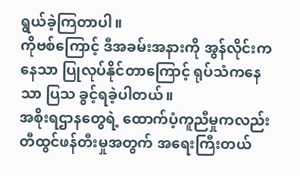ရွယ်ခဲ့ကြတာပါ။
ကိုဗစ်ကြောင့် ဒီအခမ်းအနားကို အွန်လိုင်းကနေသာ ပြုလုပ်နိုင်တာကြောင့် ရုပ်သံကနေသာ ပြသ ခွင့်ရခဲ့ပါတယ်။
အစိုးရဌာနတွေရဲ့ ထောက်ပံ့ကူညီမှုကလည်း တီထွင်ဖန်တီးမှုအတွက် အရေးကြီးတယ်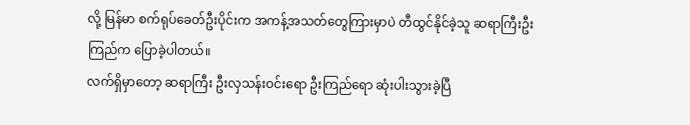လို့ မြန်မာ စက်ရုပ်ခေတ်ဦးပိုင်းက အကန့်အသတ်တွေကြားမှာပဲ တီထွင်နိုင်ခဲ့သူ ဆရာကြီးဦးကြည်က ပြောခဲ့ပါတယ်။
လက်ရှိမှာတော့ ဆရာကြီး ဦးလှသန်းဝင်းရော ဦးကြည်ရော ဆုံးပါးသွားခဲ့ပြီ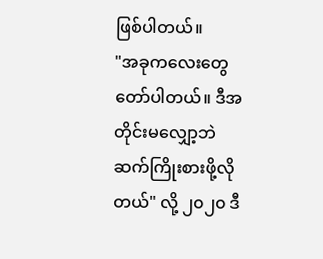ဖြစ်ပါတယ်။
"အခုကလေးတွေ တော်ပါတယ်။ ဒီအတိုင်းမလျှော့ဘဲ ဆက်ကြိုးစားဖို့လိုတယ်" လို့ ၂၀၂၀ ဒီ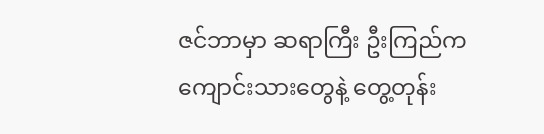ဇင်ဘာမှာ ဆရာကြီး ဦးကြည်က ကျောင်းသားတွေနဲ့ တွေ့တုန်း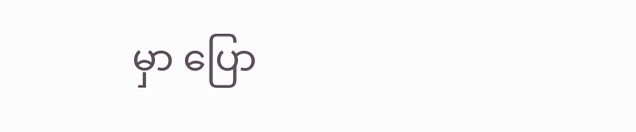မှာ ပြော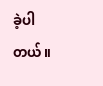ခဲ့ပါတယ်။